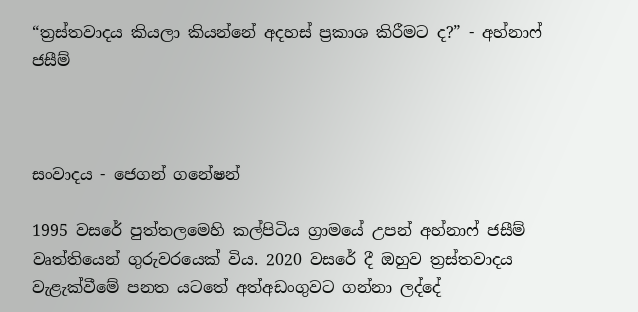“ත්‍රස්තවාදය කියලා කියන්නේ අදහස් ප්‍රකාශ කිරීමට ද?” - අහ්නාෆ් ජසීම්



සංවාදය - ජෙගන් ගනේෂන්

1995 වසරේ පුත්තලමෙහි කල්පිටිය ග්‍රාමයේ උපන් අහ්නාෆ් ජසීම් වෘත්තියෙන් ගුරුවරයෙක් විය. 2020 වසරේ දී ඔහුව ත්‍රස්තවාදය වැළැක්වීමේ පනත යටතේ අත්අඩංගුවට ගන්නා ලද්දේ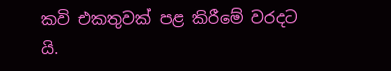කවි එකතුවක් පළ කිරීමේ වරදට යි.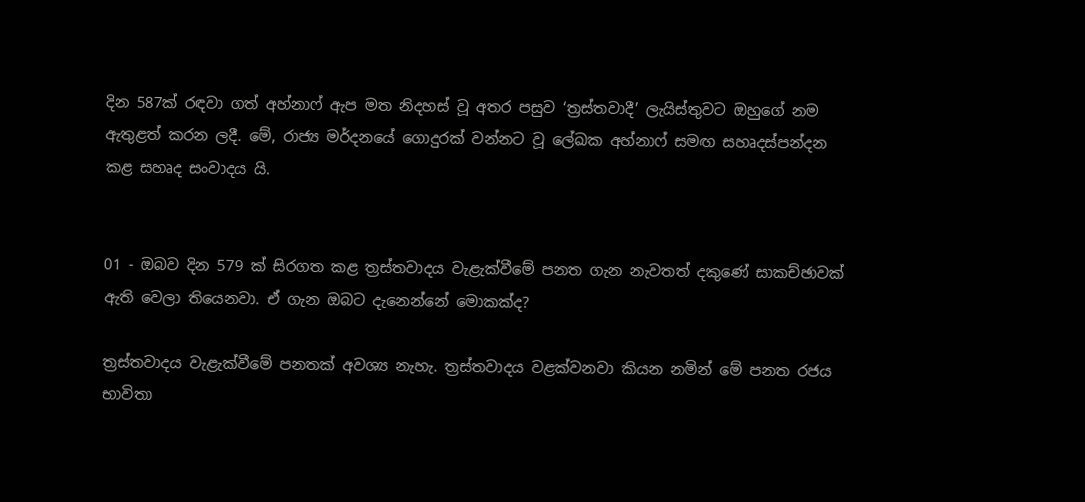දින 587ක් රඳවා ගත් අහ්නාෆ් ඇප මත නිදහස් වූ අතර පසුව ‘ත්‍රස්තවාදී’ ලැයිස්තුවට ඔහුගේ නම ඇතුළත් කරන ලදී. මේ, රාජ්‍ය මර්දනයේ ගොදුරක් වන්නට වූ ලේඛක අහ්නාෆ් සමඟ සහෘදස්පන්දන කළ සහෘද සංවාදය යි.


01 - ඔබව දින 579 ක් සිරගත කළ ත්‍රස්තවාදය වැළැක්වීමේ පනත ගැන නැවතත් දකුණේ සාකච්ඡාවක් ඇති වෙලා තියෙනවා. ඒ ගැන ඔබට දැනෙන්නේ මොකක්ද?

ත්‍රස්තවාදය වැළැක්වීමේ පනතක් අවශ්‍ය නැහැ. ත්‍රස්තවාදය වළක්වනවා කියන නමින් මේ පනත රජය භාවිතා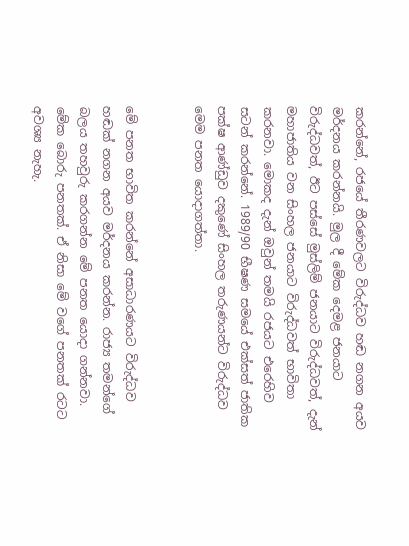කරන්නේ, රජයේ තීරණවලට විරුද්ධව හඬ නගන අයව මර්දනය කරන්නයි. මුල දී මේක දෙමළ ජනයාට විරුද්ධවත්, ඊට පස්සේ මුස්ලිම් ජනයාට විරුද්ධවත්, දැන් මහාජාතිය වන සිංහල ජනයාට විරුද්ධවත් භාවිතා කරනවා. මොකද දැන් ඔවුන් තමයි රජයට එරෙහිව සටන් කරන්නේ. 1989/90 භීෂණ සමයේ එක්සත් ජාතික පක්ෂ ආණ්ඩුව දකුණේ සිංහල තරුණයන්ට විරුද්ධව මෙම පනත යොදාගත්තා.


මේ පනත භාවිත කරන්නේ අසාධාරණයට විරුද්ධව හඬක් නගන අයව මර්දනය කරන්න. රාජ්‍ය තමන්ගේ බලය තහවුරු කරගන්න මේ පනත යොදා ගන්නවා. මේක බොරු පනතක්. ඒ නිසා මේ වගේ පනතක් රටට අවශ්‍ය නැහැ.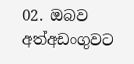02. ඔබව අත්අඩංගුවට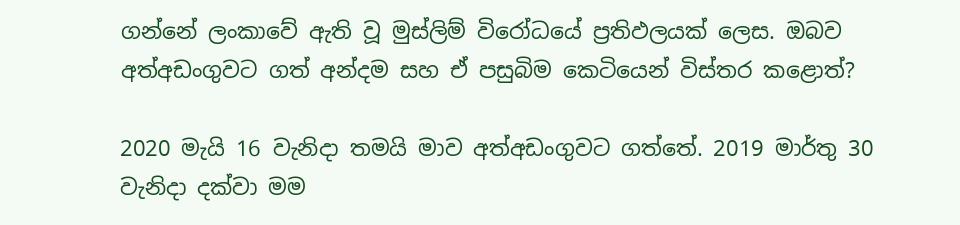ගන්නේ ලංකාවේ ඇති වූ මුස්ලිම් විරෝධයේ ප්‍රතිඵලයක් ලෙස. ඔබව අත්අඩංගුවට ගත් අන්දම සහ ඒ පසුබිම කෙටියෙන් විස්තර කළොත්?

2020 මැයි 16 වැනිදා තමයි මාව අත්අඩංගුවට ගත්තේ. 2019 මාර්තු 30 වැනිදා දක්වා මම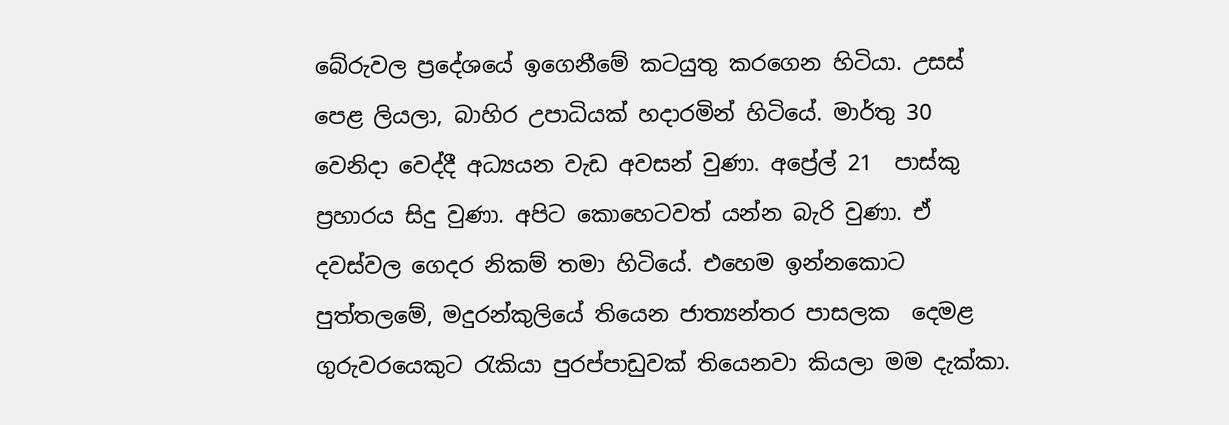බේරුවල ප්‍රදේශයේ ඉගෙනීමේ කටයුතු කරගෙන හිටියා. උසස් පෙළ ලියලා, බාහිර උපාධියක් හදාරමින් හිටියේ. මාර්තු 30 වෙනිදා වෙද්දී අධ්‍යයන වැඩ අවසන් වුණා. අප්‍රේල් 21  පාස්කු ප්‍රහාරය සිදු වුණා. අපිට කොහෙටවත් යන්න බැරි වුණා. ඒ දවස්වල ගෙදර නිකම් තමා හිටියේ. එහෙම ඉන්නකොට පුත්තලමේ, මදුරන්කුලියේ තියෙන ජාත්‍යන්තර පාසලක  දෙමළ ගුරුවරයෙකුට රැකියා පුරප්පාඩුවක් තියෙනවා කියලා මම දැක්කා.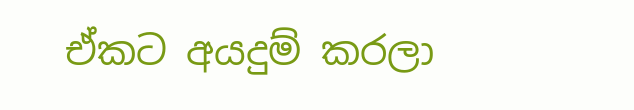ඒකට අයදුම් කරලා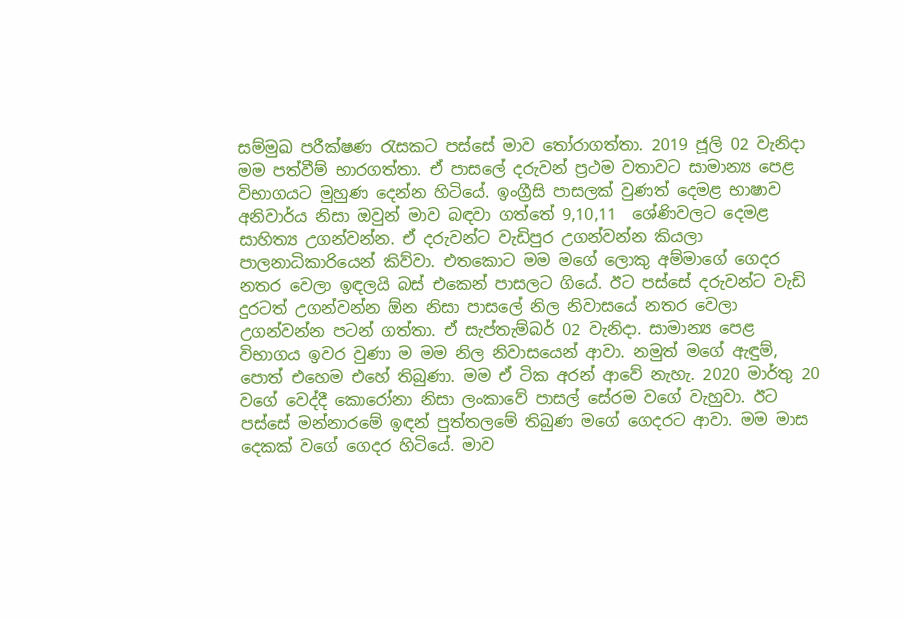සම්මුඛ පරීක්ෂණ රැසකට පස්සේ මාව තෝරාගත්තා. 2019 ජූලි 02 වැනිදා  මම පත්වීම් භාරගත්තා. ඒ පාසලේ දරුවන් ප්‍රථම වතාවට සාමාන්‍ය පෙළ විභාගයට මුහුණ දෙන්න හිටියේ. ඉංග්‍රීසි පාසලක් වුණත් දෙමළ භාෂාව අනිවාර්ය නිසා ඔවුන් මාව බඳවා ගත්තේ 9,10,11  ශේණිවලට දෙමළ සාහිත්‍ය උගන්වන්න. ඒ දරුවන්ට වැඩිපුර උගන්වන්න කියලා පාලනාධිකාරියෙන් කිව්වා. එතකොට මම මගේ ලොකු අම්මාගේ ගෙදර නතර වෙලා ඉඳලයි බස් එකෙන් පාසලට ගියේ. ඊට පස්සේ දරුවන්ට වැඩි දුරටත් උගන්වන්න ඕන නිසා පාසලේ නිල නිවාසයේ නතර වෙලා උගන්වන්න පටන් ගත්තා. ඒ සැප්තැම්බර් 02 වැනිදා. සාමාන්‍ය පෙළ විභාගය ඉවර වුණා ම මම නිල නිවාසයෙන් ආවා. නමුත් මගේ ඇඳුම්, පොත් එහෙම එහේ තිබුණා. මම ඒ ටික අරන් ආවේ නැහැ. 2020 මාර්තු 20 වගේ වෙද්දී කොරෝනා නිසා ලංකාවේ පාසල් සේරම වගේ වැහුවා. ඊට පස්සේ මන්නාරමේ ඉඳන් පුත්තලමේ තිබුණ මගේ ගෙදරට ආවා. මම මාස දෙකක් වගේ ගෙදර හිටියේ. මාව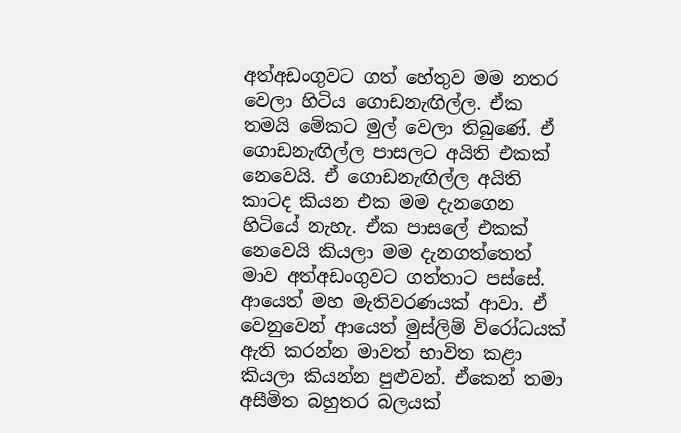අත්අඩංගුවට ගත් හේතුව මම නතර වෙලා හිටිය ගොඩනැඟිල්ල. ඒක තමයි මේකට මුල් වෙලා තිබුණේ. ඒ ගොඩනැඟිල්ල පාසලට අයිති එකක් නෙවෙයි. ඒ ගොඩනැඟිල්ල අයිති කාටද කියන එක මම දැනගෙන හිටියේ නැහැ. ඒක පාසලේ එකක් නෙවෙයි කියලා මම දැනගත්තෙත් මාව අත්අඩංගුවට ගත්තාට පස්සේ. ආයෙත් මහ මැතිවරණයක් ආවා. ඒ වෙනුවෙන් ආයෙත් මුස්ලිම් විරෝධයක් ඇති කරන්න මාවත් භාවිත කළා කියලා කියන්න පුළුවන්. ඒකෙන් තමා අසීමිත බහුතර බලයක්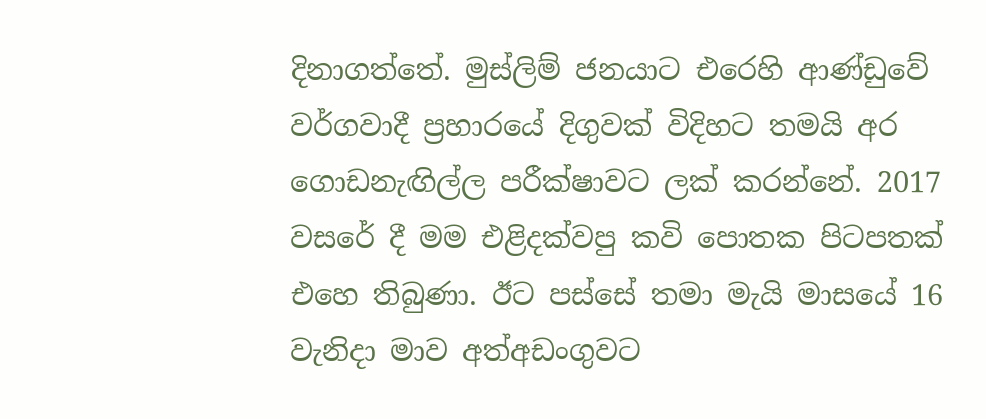දිනාගත්තේ. මුස්ලිම් ජනයාට එරෙහි ආණ්ඩුවේ වර්ගවාදී ප්‍රහාරයේ දිගුවක් විදිහට තමයි අර ගොඩනැඟිල්ල පරීක්ෂාවට ලක් කරන්නේ. 2017 වසරේ දී මම එළිදක්වපු කවි පොතක පිටපතක් එහෙ තිබුණා. ඊට පස්සේ තමා මැයි මාසයේ 16 වැනිදා මාව අත්අඩංගුවට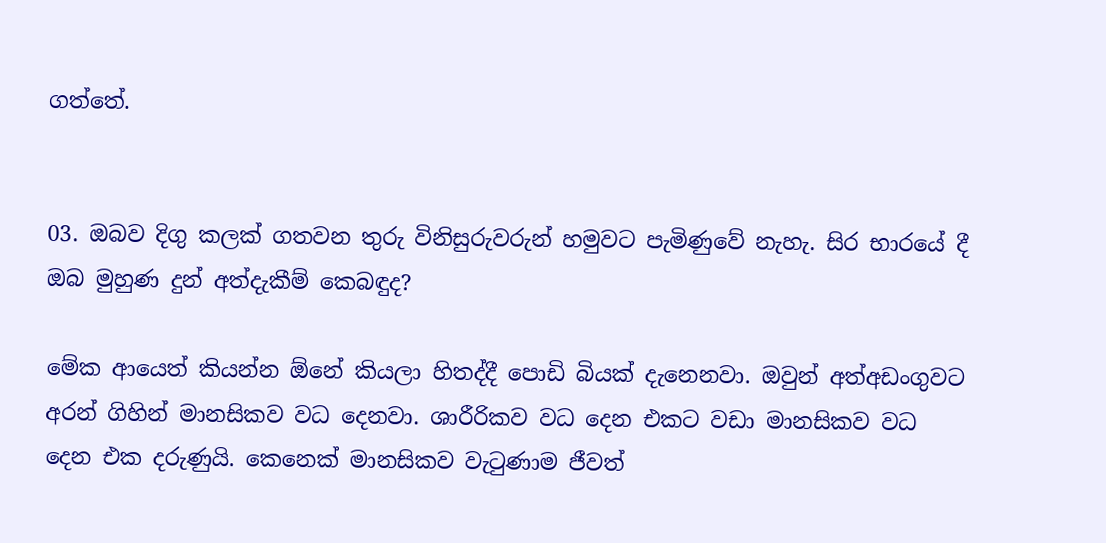ගත්තේ.


03. ඔබව දිගු කලක් ගතවන තුරු විනිසුරුවරුන් හමුවට පැමිණුවේ නැහැ. සිර භාරයේ දී ඔබ මුහුණ දුන් අත්දැකීම් කෙබඳුද?

මේක ආයෙත් කියන්න ඕනේ කියලා හිතද්දී පොඩි බියක් දැනෙනවා. ඔවුන් අත්අඩංගුවට අරන් ගිහින් මානසිකව වධ දෙනවා. ශාරීරිකව වධ දෙන එකට වඩා මානසිකව වධ දෙන එක දරුණුයි. කෙනෙක් මානසිකව වැටුණාම ජීවත්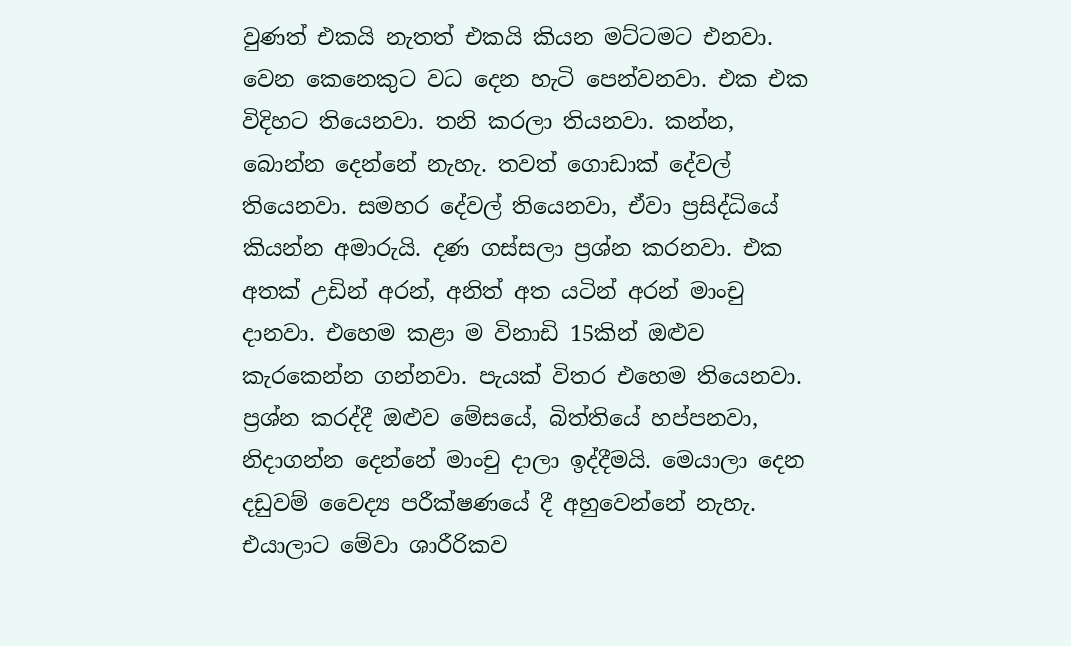වුණත් එකයි නැතත් එකයි කියන මට්ටමට එනවා. වෙන කෙනෙකුට වධ දෙන හැටි පෙන්වනවා. එක එක විදිහට තියෙනවා. තනි කරලා තියනවා. කන්න, බොන්න දෙන්නේ නැහැ. තවත් ගොඩාක් දේවල් තියෙනවා. සමහර දේවල් තියෙනවා, ඒවා ප්‍රසිද්ධියේ කියන්න අමාරුයි. දණ ගස්සලා ප්‍රශ්න කරනවා. එක අතක් උඩින් අරන්, අනිත් අත යටින් අරන් මාංචු දානවා. එහෙම කළා ම විනාඩි 15කින් ඔළුව කැරකෙන්න ගන්නවා. පැයක් විතර එහෙම තියෙනවා. ප්‍රශ්න කරද්දී ඔළුව මේසයේ, බිත්තියේ හප්පනවා, නිදාගන්න දෙන්නේ මාංචු දාලා ඉද්දීමයි. මෙයාලා දෙන දඩුවම් වෛද්‍ය පරීක්ෂණයේ දී අහුවෙන්නේ නැහැ. එයාලාට මේවා ශාරීරිකව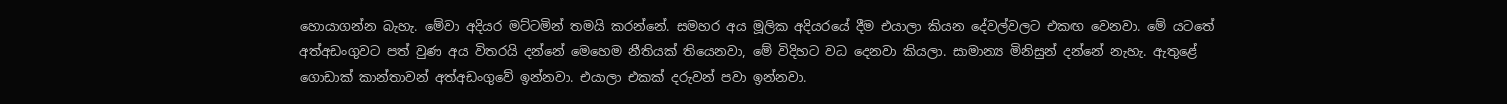හොයාගන්න බැහැ. මේවා අදියර මට්ටමින් තමයි කරන්නේ. සමහර අය මූලික අදියරයේ දීම එයාලා කියන දේවල්වලට එකඟ වෙනවා. මේ යටතේ අත්අඩංගුවට පත් වුණ අය විතරයි දන්නේ මෙහෙම නීතියක් තියෙනවා, මේ විදිහට වධ දෙනවා කියලා. සාමාන්‍ය මිනිසුන් දන්නේ නැහැ. ඇතුළේ ගොඩාක් කාන්තාවන් අත්අඩංගුවේ ඉන්නවා. එයාලා එකක් දරුවන් පවා ඉන්නවා.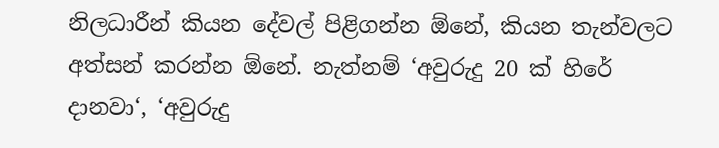නිලධාරීන් කියන දේවල් පිළිගන්න ඕනේ, කියන තැන්වලට අත්සන් කරන්න ඕනේ. නැත්නම් ‘අවුරුදු 20 ක් හිරේ දානවා‘, ‘අවුරුදු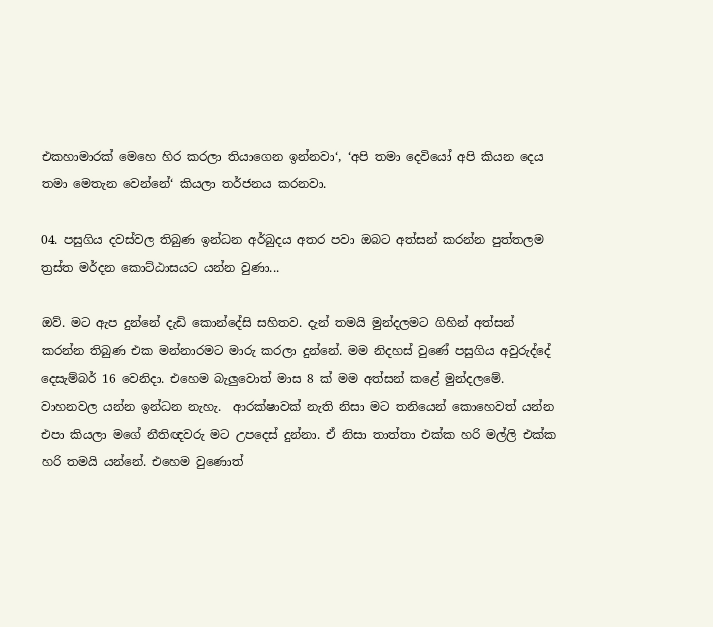එකහාමාරක් මෙහෙ හිර කරලා තියාගෙන ඉන්නවා‘, ‘අපි තමා දෙවියෝ අපි කියන දෙය තමා මෙතැන වෙන්නේ‘ කියලා තර්ජනය කරනවා.

04. පසුගිය දවස්වල තිබුණ ඉන්ධන අර්බුදය අතර පවා ඔබට අත්සන් කරන්න පුත්තලම ත්‍රස්ත මර්දන කොට්ඨාසයට යන්න වුණා...

ඔව්. මට ඇප දුන්නේ දැඩි කොන්දේසි සහිතව. දැන් තමයි මුන්දලමට ගිහින් අත්සන් කරන්න තිබුණ එක මන්නාරමට මාරු කරලා දුන්නේ. මම නිදහස් වුණේ පසුගිය අවුරුද්දේ දෙසැම්බර් 16 වෙනිදා. එහෙම බැලුවොත් මාස 8 ක් මම අත්සන් කළේ මුන්දලමේ. වාහනවල යන්න ඉන්ධන නැහැ.  ආරක්ෂාවක් නැති නිසා මට තනියෙන් කොහෙවත් යන්න එපා කියලා මගේ නීතිඥවරු මට උපදෙස් දුන්නා. ඒ නිසා තාත්තා එක්ක හරි මල්ලි එක්ක හරි තමයි යන්නේ. එහෙම වුණොත්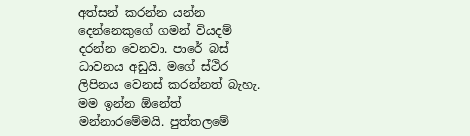අත්සන් කරන්න යන්න දෙන්නෙකුගේ ගමන් වියදම් දරන්න වෙනවා. පාරේ බස් ධාවනය අඩුයි. මගේ ස්ථිර ලිපිනය වෙනස් කරන්නත් බැහැ. මම ඉන්න ඕනේත් මන්නාරමේමයි. පුත්තලමේ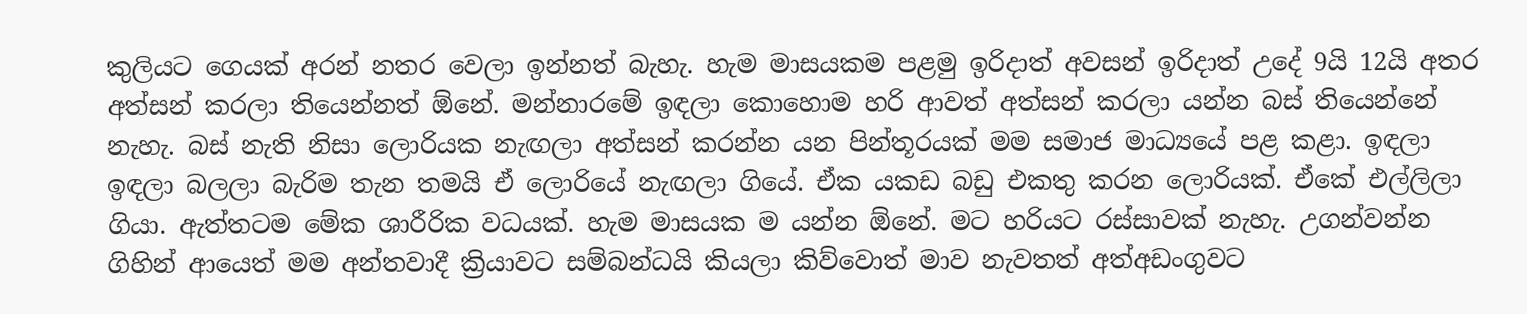කුලියට ගෙයක් අරන් නතර වෙලා ඉන්නත් බැහැ. හැම මාසයකම පළමු ඉරිදාත් අවසන් ඉරිදාත් උදේ 9යි 12යි අතර අත්සන් කරලා තියෙන්නත් ඕනේ. මන්නාරමේ ඉඳලා කොහොම හරි ආවත් අත්සන් කරලා යන්න බස් තියෙන්නේ නැහැ. බස් නැති නිසා ලොරියක නැඟලා අත්සන් කරන්න යන පින්තූරයක් මම සමාජ මාධ්‍යයේ පළ කළා. ඉඳලා ඉඳලා බලලා බැරිම තැන තමයි ඒ ලොරියේ නැඟලා ගියේ. ඒක යකඩ බඩු එකතු කරන ලොරියක්. ඒකේ එල්ලිලා ගියා. ඇත්තටම මේක ශාරීරික වධයක්. හැම මාසයක ම යන්න ඕනේ. මට හරියට රස්සාවක් නැහැ. උගන්වන්න ගිහින් ආයෙත් මම අන්තවාදී ක්‍රියාවට සම්බන්ධයි කියලා කිව්වොත් මාව නැවතත් අත්අඩංගුවට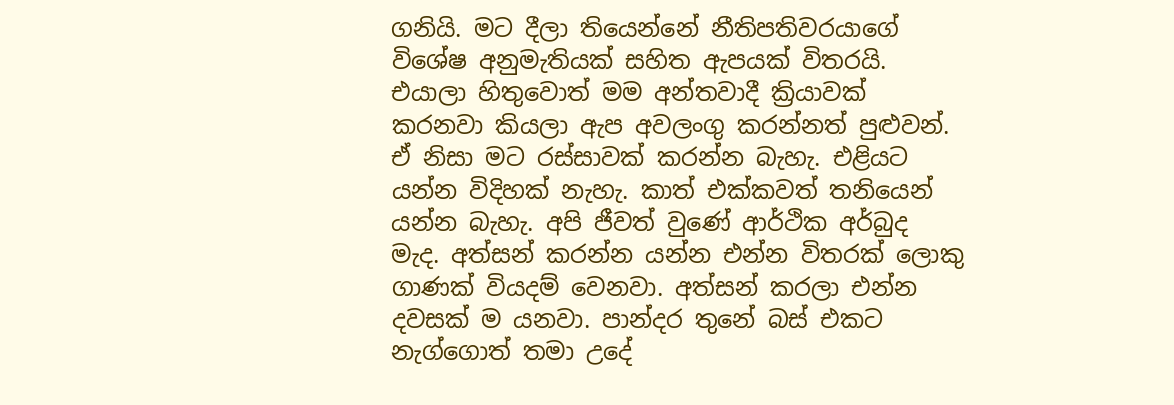ගනියි. මට දීලා තියෙන්නේ නීතිපතිවරයාගේ විශේෂ අනුමැතියක් සහිත ඇපයක් විතරයි. එයාලා හිතුවොත් මම අන්තවාදී ක්‍රියාවක් කරනවා කියලා ඇප අවලංගු කරන්නත් පුළුවන්. ඒ නිසා මට රස්සාවක් කරන්න බැහැ. එළියට යන්න විදිහක් නැහැ. කාත් එක්කවත් තනියෙන් යන්න බැහැ. අපි ජීවත් වුණේ ආර්ථික අර්බුද මැද. අත්සන් කරන්න යන්න එන්න විතරක් ලොකු ගාණක් වියදම් වෙනවා. අත්සන් කරලා එන්න දවසක් ම යනවා. පාන්දර තුනේ බස් එකට නැග්ගොත් තමා උදේ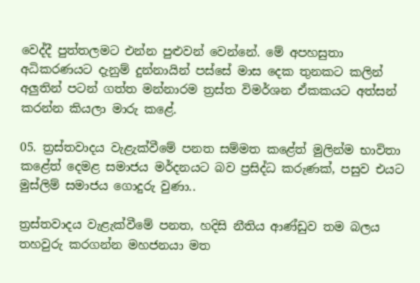වෙද්දී පුත්තලමට එන්න පුළුවන් වෙන්නේ. මේ අපහසුතා අධිකරණයට දැනුම් දුන්නායින් පස්සේ මාස දෙක තුනකට කලින් අලුතින් පටන් ගත්ත මන්නාරම ත්‍රස්ත විමර්ශන ඒකකයට අත්සන් කරන්න කියලා මාරු කළේ.

05. ත්‍රස්තවාදය වැළැක්වීමේ පනත සම්මත කළේත් මුලින්ම භාවිතා කළේත් දෙමළ සමාජය මර්දනයට බව ප්‍රසිද්ධ කරුණක්, පසුව එයට මුස්ලිම් සමාජය ගොදුරු වුණා..

ත්‍රස්තවාදය වැළැක්වීමේ පනත, හදිසි නීතිය ආණ්ඩුව තම බලය තහවුරු කරගන්න මහජනයා මත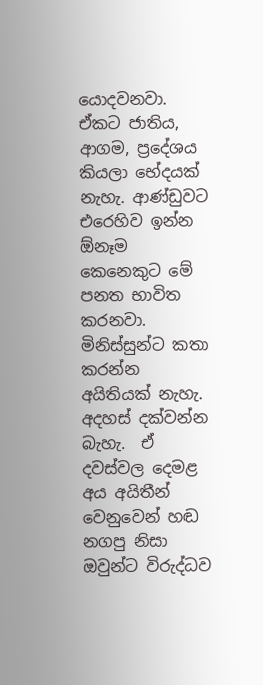යොදවනවා. ඒකට ජාතිය, ආගම, ප්‍රදේශය කියලා භේදයක් නැහැ. ආණ්ඩුවට එරෙහිව ඉන්න ඕනෑම කෙනෙකුට මේ පනත භාවිත කරනවා. මිනිස්සුන්ට කතා කරන්න අයිතියක් නැහැ. අදහස් දක්වන්න බැහැ.  ඒ දවස්වල දෙමළ අය අයිතීන් වෙනුවෙන් හඬ නගපු නිසා ඔවුන්ට විරුද්ධව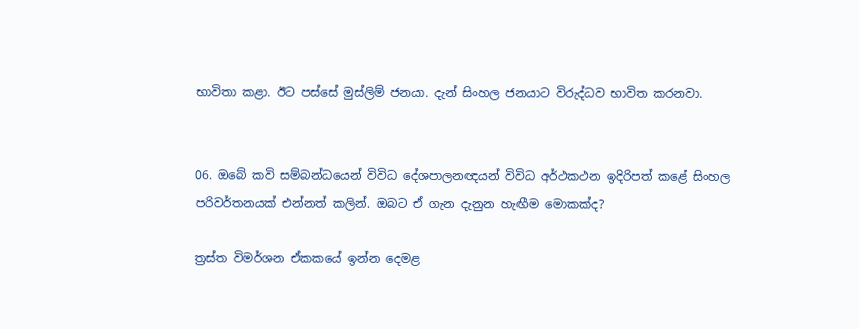භාවිතා කළා. ඊට පස්සේ මුස්ලිම් ජනයා. දැන් සිංහල ජනයාට විරුද්ධව භාවිත කරනවා.


06. ඔබේ කවි සම්බන්ධයෙන් විවිධ දේශපාලනඥයන් විවිධ අර්ථකථන ඉදිරිපත් කළේ සිංහල පරිවර්තනයක් එන්නත් කලින්. ඔබට ඒ ගැන දැනුන හැඟීම මොකක්ද?

ත්‍රස්ත විමර්ශන ඒකකයේ ඉන්න දෙමළ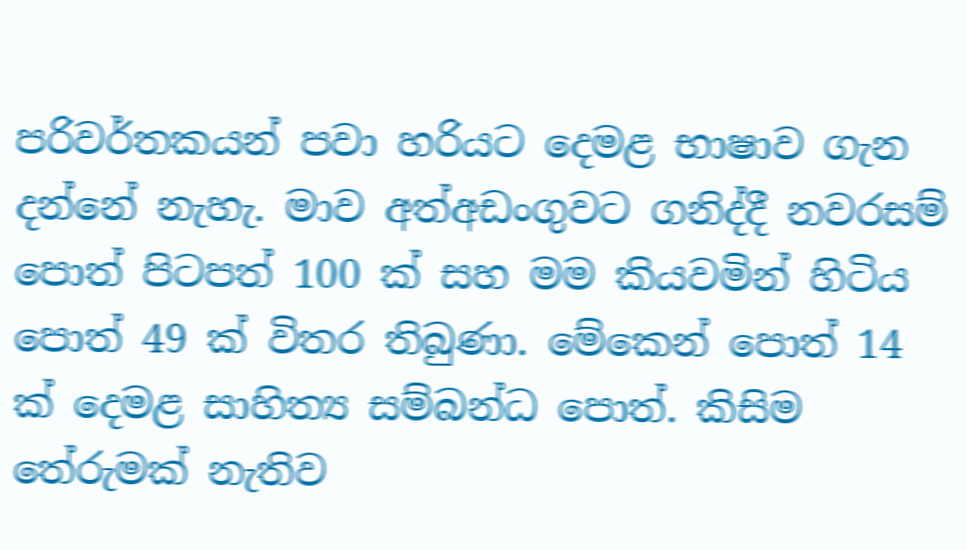පරිවර්තකයන් පවා හරියට දෙමළ භාෂාව ගැන  දන්නේ නැහැ. මාව අත්අඩංගුවට ගනිද්දී නවරසම් පොත් පිටපත් 100 ක් සහ මම කියවමින් හිටිය පොත් 49 ක් විතර තිබුණා. මේකෙන් පොත් 14 ක් දෙමළ සාහිත්‍ය සම්බන්ධ පොත්. කිසිම තේරුමක් නැතිව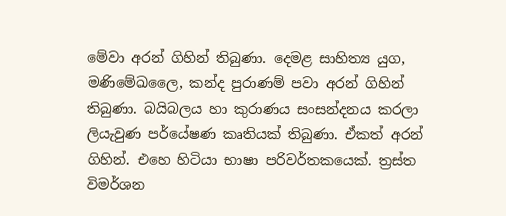මේවා අරන් ගිහින් තිබුණා. දෙමළ සාහිත්‍ය යුග, මණිමේඛලෛ, කන්ද පුරාණම් පවා අරන් ගිහින් තිබුණා. බයිබලය හා කුරාණය සංසන්දනය කරලා ලියැවුණ පර්යේෂණ කෘතියක් තිබුණා. ඒකත් අරන් ගිහින්. එහෙ හිටියා භාෂා පරිවර්තකයෙක්. ත්‍රස්ත විමර්ශන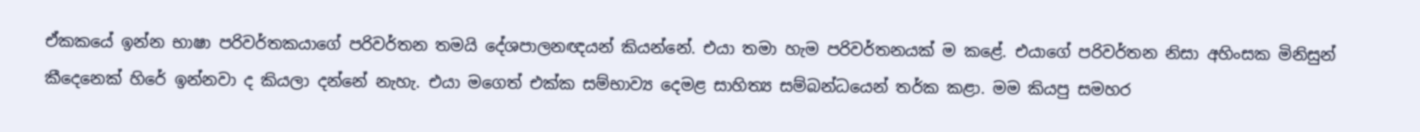ඒකකයේ ඉන්න භාෂා පරිවර්තකයාගේ පරිවර්තන තමයි දේශපාලනඥයන් කියන්නේ. එයා තමා හැම පරිවර්තනයක් ම කළේ. එයාගේ පරිවර්තන නිසා අහිංසක මිනිසුන් කීදෙනෙක් හිරේ ඉන්නවා ද කියලා දන්නේ නැහැ. එයා මගෙත් එක්ක සම්භාව්‍ය දෙමළ සාහිත්‍ය සම්බන්ධයෙන් තර්ක කළා. මම කියපු සමහර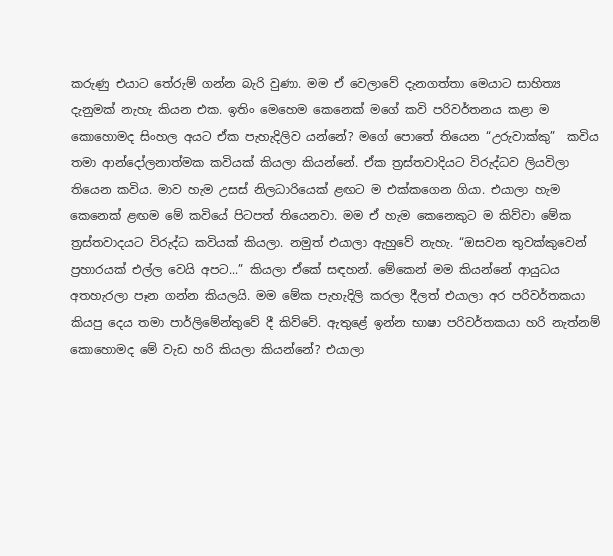කරුණු එයාට තේරුම් ගන්න බැරි වුණා. මම ඒ වෙලාවේ දැනගත්තා මෙයාට සාහිත්‍ය දැනුමක් නැහැ කියන එක. ඉතිං මෙහෙම කෙනෙක් මගේ කවි පරිවර්තනය කළා ම කොහොමද සිංහල අයට ඒක පැහැදිලිව යන්නේ? මගේ පොතේ තියෙන “උරුවාක්කු”  කවිය තමා ආන්දෝලනාත්මක කවියක් කියලා කියන්නේ. ඒක ත්‍රස්තවාදියට විරුද්ධව ලියවිලා තියෙන කවිය. මාව හැම උසස් නිලධාරියෙක් ළඟට ම එක්කගෙන ගියා. එයාලා හැම කෙනෙක් ළඟම මේ කවියේ පිටපත් තියෙනවා. මම ඒ හැම කෙනෙකුට ම කිව්වා මේක ත්‍රස්තවාදයට විරුද්ධ කවියක් කියලා. නමුත් එයාලා ඇහුවේ නැහැ. “ඔසවන තුවක්කුවෙන් ප්‍රහාරයක් එල්ල වෙයි අපට...” කියලා ඒකේ සඳහන්. මේකෙන් මම කියන්නේ ආයුධය අතහැරලා පෑන ගන්න කියලයි. මම මේක පැහැදිලි කරලා දීලත් එයාලා අර පරිවර්තකයා කියපු දෙය තමා පාර්ලිමේන්තුවේ දී කිව්වේ. ඇතුළේ ඉන්න භාෂා පරිවර්තකයා හරි නැත්නම් කොහොමද මේ වැඩ හරි කියලා කියන්නේ? එයාලා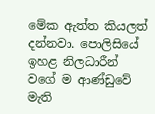මේක ඇත්ත කියලත් දන්නවා. පොලිසියේ ඉහළ නිලධාරීන් වගේ ම ආණ්ඩුවේ මැති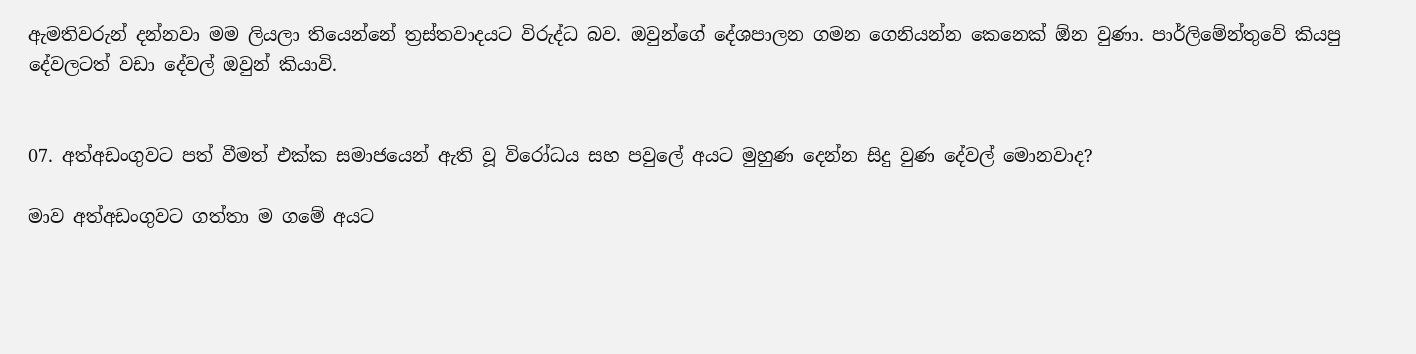ඇමතිවරුන් දන්නවා මම ලියලා තියෙන්නේ ත්‍රස්තවාදයට විරුද්ධ බව. ඔවුන්ගේ දේශපාලන ගමන ගෙනියන්න කෙනෙක් ඕන වුණා. පාර්ලිමේන්තුවේ කියපු දේවලටත් වඩා දේවල් ඔවුන් කියාවි.


07. අත්අඩංගුවට පත් වීමත් එක්ක සමාජයෙන් ඇති වූ විරෝධය සහ පවුලේ අයට මුහුණ දෙන්න සිදු වුණ දේවල් මොනවාද?

මාව අත්අඩංගුවට ගත්තා ම ගමේ අයට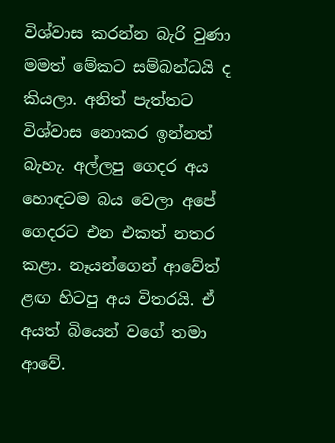විශ්වාස කරන්න බැරි වුණා මමත් මේකට සම්බන්ධයි ද කියලා. අනිත් පැත්තට විශ්වාස නොකර ඉන්නත් බැහැ. අල්ලපු ගෙදර අය හොඳටම බය වෙලා අපේ ගෙදරට එන එකත් නතර කළා. නෑයන්ගෙන් ආවේත් ළඟ හිටපු අය විතරයි. ඒ අයත් බියෙන් වගේ තමා ආවේ.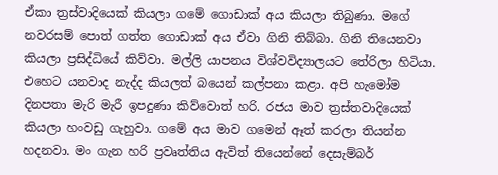ඒකා ත්‍රස්වාදියෙක් කියලා ගමේ ගොඩාක් අය කියලා තිබුණා. මගේ නවරසම් පොත් ගත්ත ගොඩාක් අය ඒවා ගිනි තිබ්බා. ගිනි තියෙනවා කියලා ප්‍රසිද්ධියේ කිව්වා. මල්ලි යාපනය විශ්වවිද්‍යාලයට තේරිලා හිටියා. එහෙට යනවාද නැද්ද කියලත් බයෙන් කල්පනා කළා. අපි හැමෝම දිනපතා මැරි මැරී ඉපදුණා කිව්වොත් හරි. රජය මාව ත්‍රස්තවාදියෙක් කියලා හංවඩු ගැහුවා. ගමේ අය මාව ගමෙන් ඈත් කරලා තියන්න හදනවා. මං ගැන හරි ප්‍රවෘත්තිය ඇවිත් තියෙන්නේ දෙසැම්බර්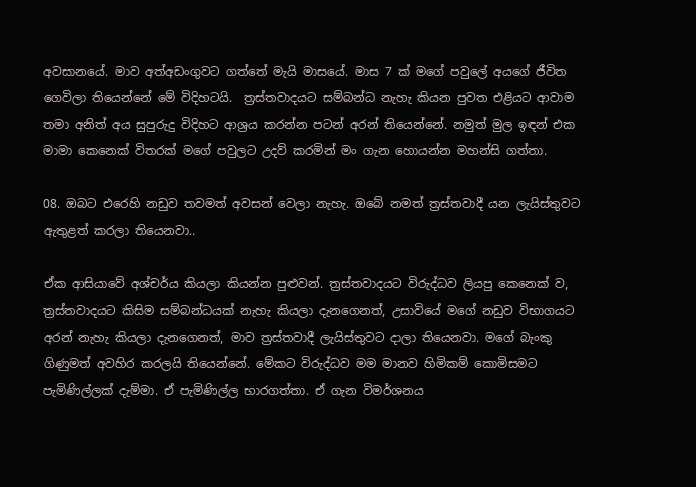අවසානයේ. මාව අත්අඩංගුවට ගත්තේ මැයි මාසයේ. මාස 7 ක් මගේ පවුලේ අයගේ ජීවිත ගෙවිලා තියෙන්නේ මේ විදිහටයි.  ත්‍රස්තවාදයට සම්බන්ධ නැහැ කියන පුවත එළියට ආවාම තමා අනිත් අය සුපුරුදු විදිහට ආශ්‍රය කරන්න පටන් අරන් තියෙන්නේ. නමුත් මුල ඉඳන් එක මාමා කෙනෙක් විතරක් මගේ පවුලට උදව් කරමින් මං ගැන හොයන්න මහන්සි ගත්තා.

08. ඔබට එරෙහි නඩුව තවමත් අවසන් වෙලා නැහැ. ඔබේ නමත් ත්‍රස්තවාදී යන ලැයිස්තුවට ඇතුළත් කරලා තියෙනවා..

ඒක ආසියාවේ අශ්චර්ය කියලා කියන්න පුළුවන්. ත්‍රස්තවාදයට විරුද්ධව ලියපු කෙනෙක් ව, ත්‍රස්තවාදයට කිසිම සම්බන්ධයක් නැහැ කියලා දැනගෙනත්, උසාවියේ මගේ නඩුව විභාගයට අරන් නැහැ කියලා දැනගෙනත්, මාව ත්‍රස්තවාදී ලැයිස්තුවට දාලා තියෙනවා. මගේ බැංකු ගිණුමත් අවහිර කරලයි තියෙන්නේ. මේකට විරුද්ධව මම මානව හිමිකම් කොමිසමට පැමිණිල්ලක් දැම්මා. ඒ පැමිණිල්ල භාරගත්තා. ඒ ගැන විමර්ශනය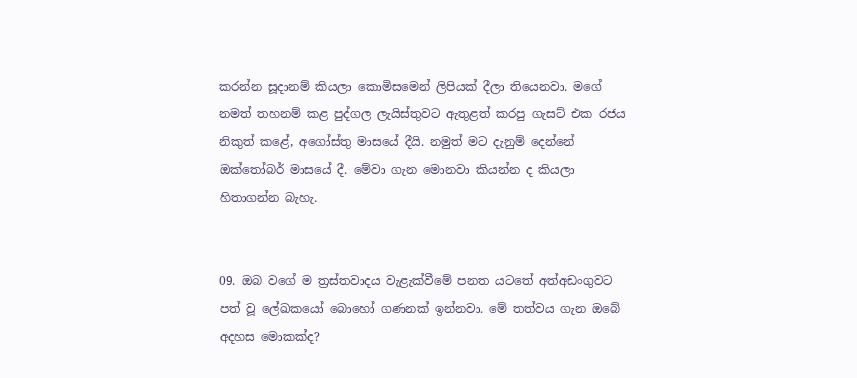කරන්න සූදානම් කියලා කොමිසමෙන් ලිපියක් දීලා තියෙනවා. මගේ නමත් තහනම් කළ පුද්ගල ලැයිස්තුවට ඇතුළත් කරපු ගැසට් එක රජය නිකුත් කළේ, අගෝස්තු මාසයේ දීයි. නමුත් මට දැනුම් දෙන්නේ ඔක්තෝබර් මාසයේ දී. මේවා ගැන මොනවා කියන්න ද කියලා හිතාගන්න බැහැ.


09. ඔබ වගේ ම ත්‍රස්තවාදය වැළැක්වීමේ පනත යටතේ අත්අඩංගුවට පත් වූ ලේඛකයෝ බොහෝ ගණනක් ඉන්නවා. මේ තත්වය ගැන ඔබේ අදහස මොකක්ද?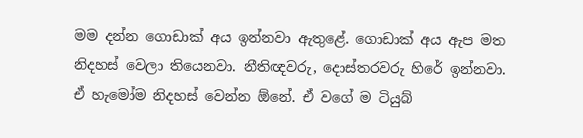මම දන්න ගොඩාක් අය ඉන්නවා ඇතුළේ. ගොඩාක් අය ඇප මත නිදහස් වෙලා තියෙනවා. නීතිඥවරු, දොස්තරවරු හිරේ ඉන්නවා. ඒ හැමෝම නිදහස් වෙන්න ඕනේ. ඒ වගේ ම ටියුබ්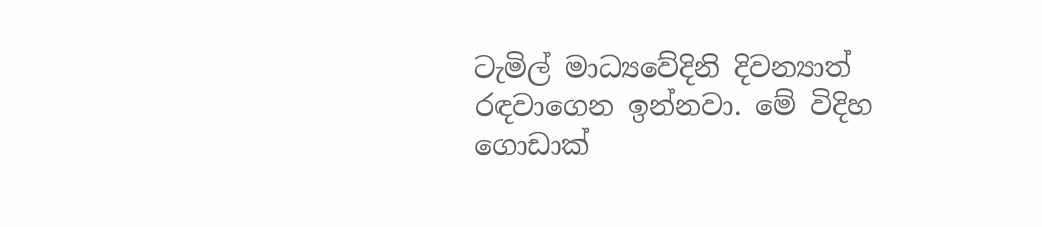ටැමිල් මාධ්‍යවේදිනි දිවන්‍යාත් රඳවාගෙන ඉන්නවා. මේ විදිහ ගොඩාක්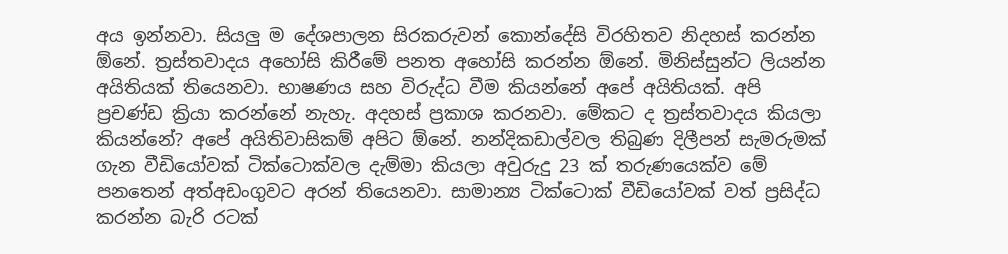අය ඉන්නවා. සියලු ම දේශපාලන සිරකරුවන් කොන්දේසි විරහිතව නිදහස් කරන්න ඕනේ. ත්‍රස්තවාදය අහෝසි කිරීමේ පනත අහෝසි කරන්න ඕනේ. මිනිස්සුන්ට ලියන්න අයිතියක් තියෙනවා. භාෂණය සහ විරුද්ධ වීම කියන්නේ අපේ අයිතියක්. අපි ප්‍රචණ්ඩ ක්‍රියා කරන්නේ නැහැ. අදහස් ප්‍රකාශ කරනවා. මේකට ද ත්‍රස්තවාදය කියලා කියන්නේ? අපේ අයිතිවාසිකම් අපිට ඕනේ. නන්දිකඩාල්වල තිබුණ දිලීපන් සැමරුමක් ගැන වීඩියෝවක් ටික්ටොක්වල දැම්මා කියලා අවුරුදු 23 ක් තරුණයෙක්ව මේ පනතෙන් අත්අඩංගුවට අරන් තියෙනවා. සාමාන්‍ය ටික්ටොක් වීඩියෝවක් වත් ප්‍රසිද්ධ කරන්න බැරි රටක්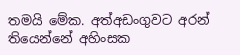තමයි මේක. අත්අඩංගුවට අරන් තියෙන්නේ අහිංසක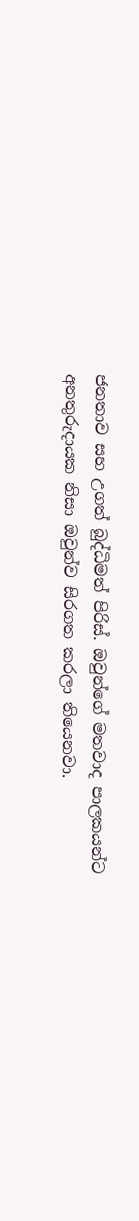ජනතාව සහ උගත් බුද්ධිමත් පිරිස්. ඔවුන්ගේ මතවාද පාලකයන්ට අනතුරුදායක නිසා ඔවුන්ව සිරගත කරලා තියෙනවා.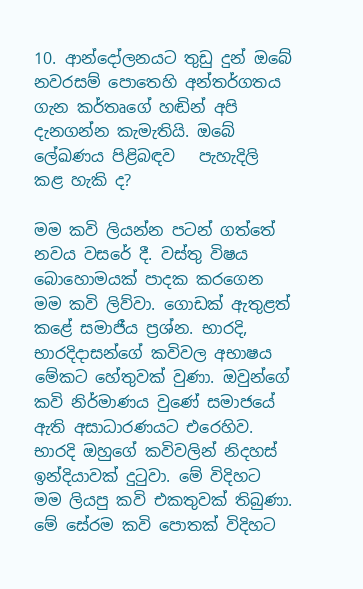10. ආන්දෝලනයට තුඩු දුන් ඔබේ නවරසම් පොතෙහි අන්තර්ගතය ගැන කර්තෘගේ හඬින් අපි දැනගන්න කැමැතියි. ඔබේ ලේඛණය පිළිබඳව   පැහැදිලි කළ හැකි ද?

මම කවි ලියන්න පටන් ගත්තේ නවය වසරේ දී. වස්තු විෂය බොහොමයක් පාදක කරගෙන මම කවි ලිව්වා. ගොඩක් ඇතුළත් කළේ සමාජීය ප්‍රශ්න. භාරදි, භාරදිදාසන්ගේ කවිවල අභාෂය මේකට හේතුවක් වුණා. ඔවුන්ගේ කවි නිර්මාණය වුණේ සමාජයේ ඇති අසාධාරණයට එරෙහිව. භාරදි ඔහුගේ කවිවලින් නිදහස් ඉන්දියාවක් දුටුවා. මේ විදිහට මම ලියපු කවි එකතුවක් තිබුණා. මේ සේරම කවි පොතක් විදිහට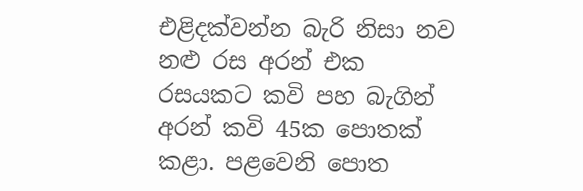එළිදක්වන්න බැරි නිසා නව නළු රස අරන් එක රසයකට කවි පහ බැගින් අරන් කවි 45ක පොතක් කළා. පළවෙනි පොත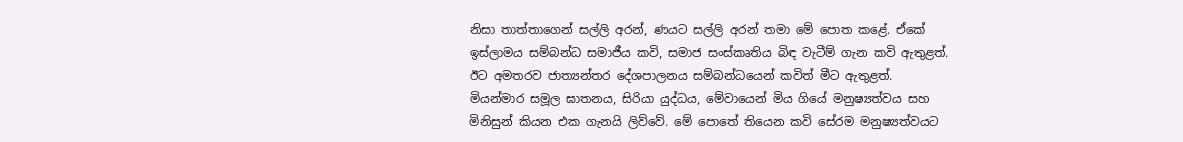නිසා තාත්තාගෙන් සල්ලි අරන්, ණයට සල්ලි අරන් තමා මේ පොත කළේ. ඒකේ ඉස්ලාමය සම්බන්ධ සමාජීය කවි, සමාජ සංස්කෘතිය බිඳ වැටීම් ගැන කවි ඇතුළත්. ඊට අමතරව ජාත්‍යන්තර දේශපාලනය සම්බන්ධයෙන් කවිත් මීට ඇතුළත්. මියන්මාර සමූල ඝාතනය, සිරියා යුද්ධය, මේවායෙන් මිය ගියේ මනුෂ්‍යත්වය සහ මිනිසුන් කියන එක ගැනයි ලිව්වේ. මේ පොතේ තියෙන කවි සේරම මනුෂ්‍යත්වයට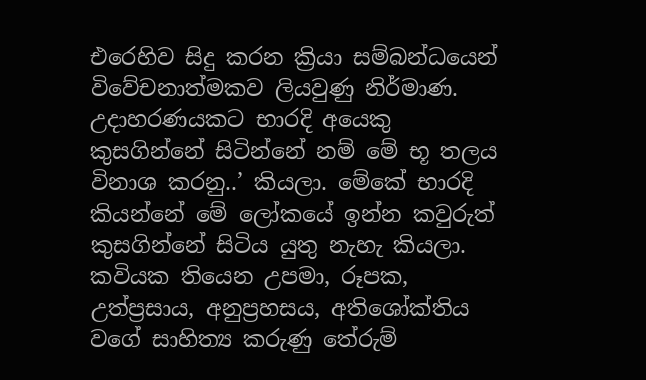එරෙහිව සිදු කරන ක්‍රියා සම්බන්ධයෙන් විවේචනාත්මකව ලියවුණු නිර්මාණ. උදාහරණයකට භාරදි අයෙකු කුසගින්නේ සිටින්නේ නම් මේ භූ තලය විනාශ කරනු..’ කියලා. මේකේ භාරදි කියන්නේ මේ ලෝකයේ ඉන්න කවුරුත් කුසගින්නේ සිටිය යුතු නැහැ කියලා. කවියක තියෙන උපමා, රූපක, උත්ප්‍රසාය, අනුප්‍රහසය, අතිශෝක්තිය වගේ සාහිත්‍ය කරුණු තේරුම්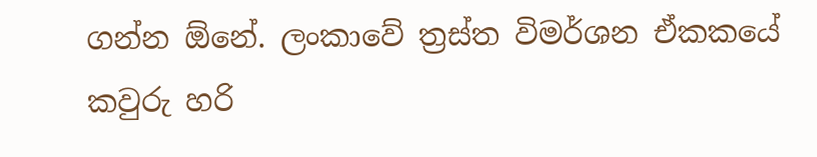ගන්න ඕනේ. ලංකාවේ ත්‍රස්ත විමර්ශන ඒකකයේ කවුරු හරි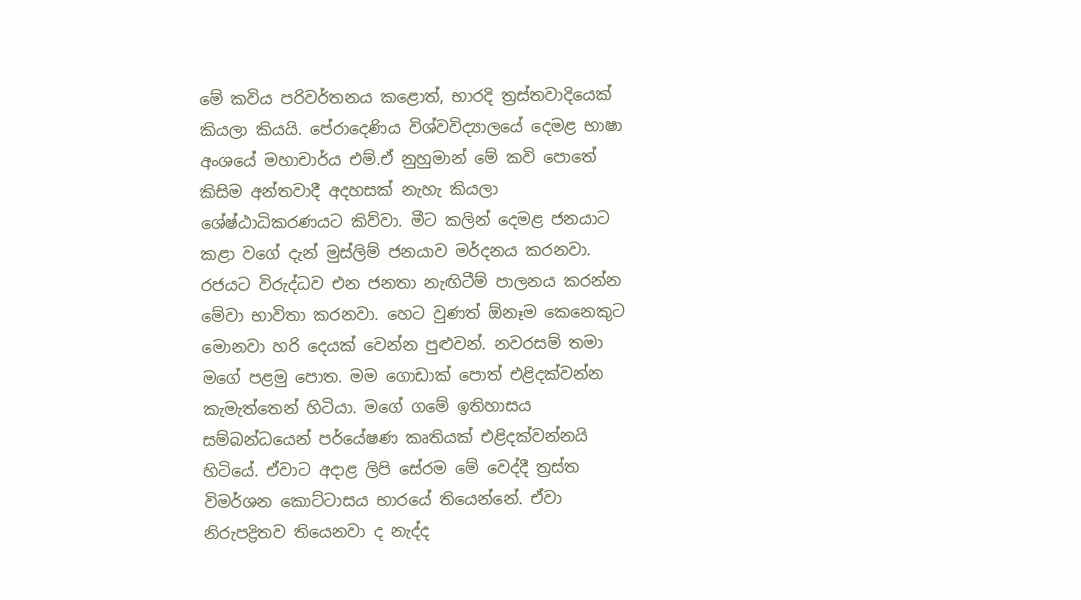මේ කවිය පරිවර්තනය කළොත්, භාරදි ත්‍රස්තවාදියෙක් කියලා කියයි. පේරාදෙණිය විශ්වවිද්‍යාලයේ දෙමළ භාෂා අංශයේ මහාචාර්ය එම්.ඒ නුහුමාන් මේ කවි පොතේ කිසිම අන්තවාදී අදහසක් නැහැ කියලා ශේෂ්ඨාධිකරණයට කිව්වා. මීට කලින් දෙමළ ජනයාට කළා වගේ දැන් මුස්ලිම් ජනයාව මර්දනය කරනවා. රජයට විරුද්ධව එන ජනතා නැඟිටීම් පාලනය කරන්න මේවා භාවිතා කරනවා. හෙට වුණත් ඕනෑම කෙනෙකුට මොනවා හරි දෙයක් වෙන්න පුළුවන්. නවරසම් තමා මගේ පළමු පොත. මම ගොඩාක් පොත් එළිදක්වන්න කැමැත්තෙන් හිටියා. මගේ ගමේ ඉතිහාසය සම්බන්ධයෙන් පර්යේෂණ කෘතියක් එළිදක්වන්නයි හිටියේ. ඒවාට අදාළ ලිපි සේරම මේ වෙද්දී ත්‍රස්ත විමර්ශන කොට්ටාසය භාරයේ තියෙන්නේ. ඒවා නිරුපද්‍රිතව තියෙනවා ද නැද්ද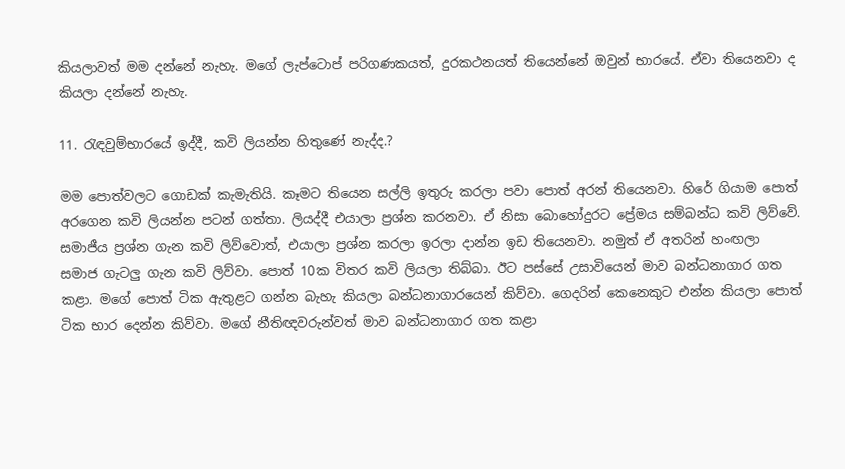කියලාවත් මම දන්නේ නැහැ. මගේ ලැප්ටොප් පරිගණකයත්, දුරකථනයත් තියෙන්නේ ඔවුන් භාරයේ. ඒවා තියෙනවා ද කියලා දන්නේ නැහැ.

11. රැඳවුම්භාරයේ ඉද්දී, කවි ලියන්න හිතුණේ නැද්ද.?

මම පොත්වලට ගොඩක් කැමැතියි. කෑමට තියෙන සල්ලි ඉතුරු කරලා පවා පොත් අරන් තියෙනවා. හිරේ ගියාම පොත් අරගෙන කවි ලියන්න පටන් ගත්තා. ලියද්දී එයාලා ප්‍රශ්න කරනවා. ඒ නිසා බොහෝදුරට ප්‍රේමය සම්බන්ධ කවි ලිව්වේ. සමාජීය ප්‍රශ්න ගැන කවි ලිව්වොත්, එයාලා ප්‍රශ්න කරලා ඉරලා දාන්න ඉඩ තියෙනවා. නමුත් ඒ අතරින් හංඟලා සමාජ ගැටලු ගැන කවි ලිව්වා. පොත් 10ක විතර කවි ලියලා තිබ්බා. ඊට පස්සේ උසාවියෙන් මාව බන්ධනාගාර ගත කළා. මගේ පොත් ටික ඇතුළට ගන්න බැහැ කියලා බන්ධනාගාරයෙන් කිව්වා. ගෙදරින් කෙනෙකුට එන්න කියලා පොත් ටික භාර දෙන්න කිව්වා. මගේ නීතිඥවරුන්වත් මාව බන්ධනාගාර ගත කළා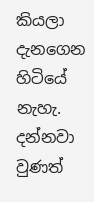කියලා දැනගෙන හිටියේ නැහැ. දන්නවා වුණත්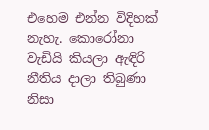එහෙම එන්න විදිහක් නැහැ. කොරෝනා වැඩියි කියලා ඇඳිරි නීතිය දාලා තිබුණා නිසා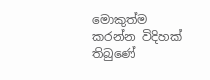මොකුත්ම කරන්න විදිහක් තිබුණේ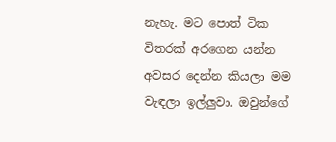නැහැ. මට පොත් ටික විතරක් අරගෙන යන්න අවසර දෙන්න කියලා මම වැඳලා ඉල්ලුවා. ඔවුන්ගේ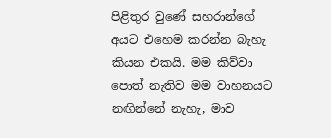පිළිතුර වුණේ සහරාන්ගේ අයට එහෙම කරන්න බැහැ කියන එකයි. මම කිව්වා පොත් නැතිව මම වාහනයට නඟින්නේ නැහැ, මාව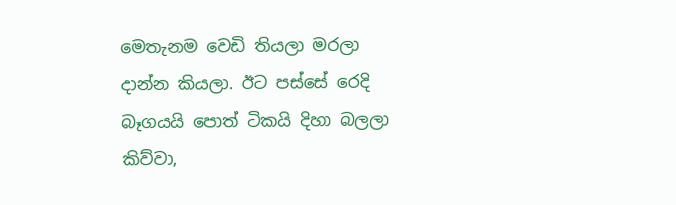මෙතැනම වෙඩි තියලා මරලා දාන්න කියලා. ඊට පස්සේ රෙදි බෑගයයි පොත් ටිකයි දිහා බලලා කිව්වා,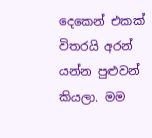දෙකෙන් එකක් විතරයි අරන් යන්න පුළුවන් කියලා. මම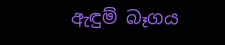ඇඳුම් බෑගය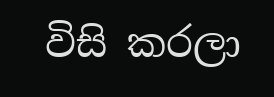විසි කරලා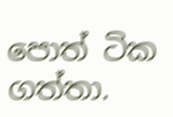පොත් ටික ගත්තා.